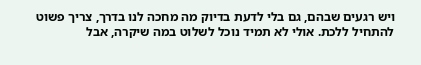ויש רגעים שבהם, גם בלי לדעת בדיוק מה מחכה לנו בדרך, צריך פשוט להתחיל ללכת. אולי לא תמיד נוכל לשלוט במה שיקרה, אבל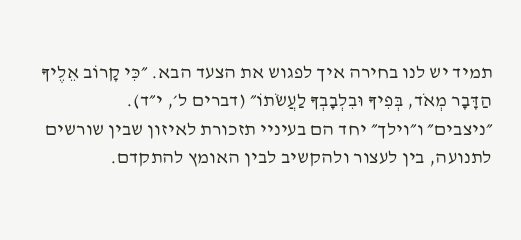תמיד יש לנו בחירה איך לפגוש את הצעד הבא. ״כִּי קָרוֹב אֵלֶיךָ הַדָּבָר מְאֹד, בְּפִיךָ וּבִלְבָבְךָ לַעֲשֹׂתוֹ״ (דברים ל׳, י״ד).
״ניצבים״ ו״וילך״ יחד הם בעיניי תזכורת לאיזון שבין שורשים לתנועה, בין לעצור ולהקשיב לבין האומץ להתקדם.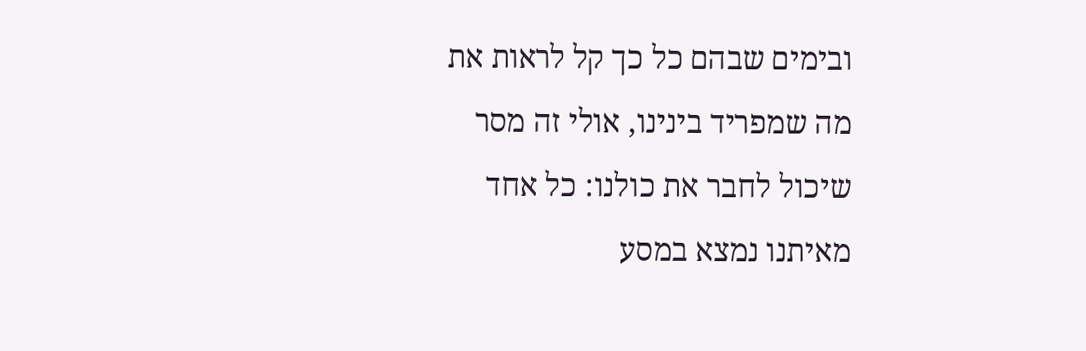ובימים שבהם כל כך קל לראות את מה שמפריד בינינו, אולי זה מסר שיכול לחבר את כולנו: כל אחד מאיתנו נמצא במסע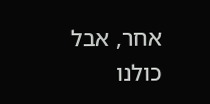אחר, אבל כולנו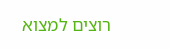רוצים למצוא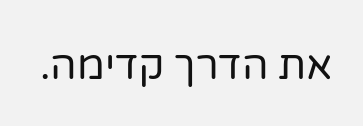את הדרך קדימה.